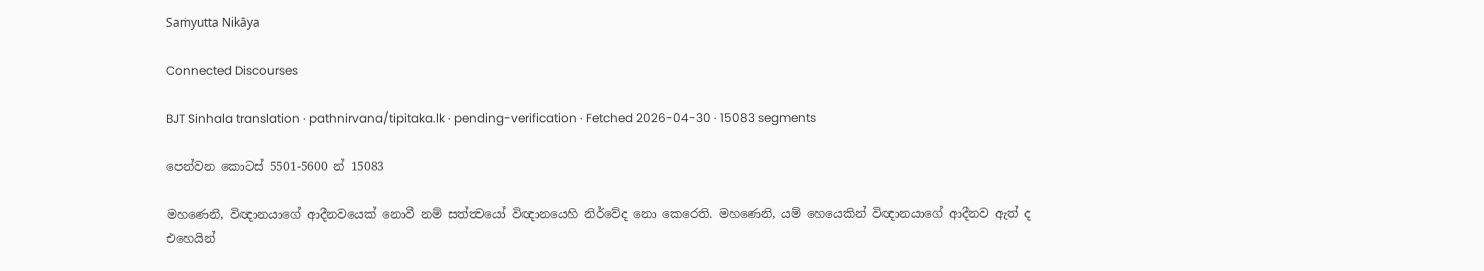Saṁyutta Nikāya

Connected Discourses

BJT Sinhala translation · pathnirvana/tipitaka.lk · pending-verification · Fetched 2026-04-30 · 15083 segments

පෙන්වන කොටස් 5501-5600 න් 15083

මහණෙනි, විඥානයාගේ ආදීනවයෙක් නොවී නම් සත්ත්‍වයෝ විඥානයෙහි නිර්වේද නො කෙරෙති. මහණෙනි, යම් හෙයෙකින් විඥානයාගේ ආදීනව ඇත් ද එහෙයින්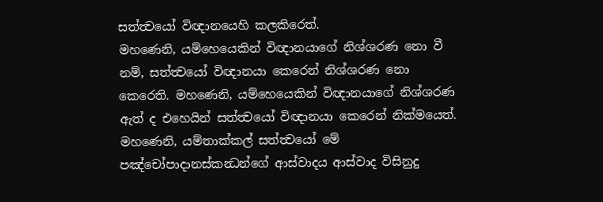සත්ත්‍වයෝ විඥානයෙහි කලකිරෙත්.
මහණෙනි, යම්හෙයෙකින් විඥානයාගේ නිශ්ශරණ නො වී නම්, සත්ත්‍වයෝ විඥානයා කෙරෙන් නිශ්ශරණ නො කෙරෙති. මහණෙනි, යම්හෙයෙකින් විඥානයාගේ නිශ්ශරණ ඇත් ද එහෙයින් සත්ත්‍වයෝ විඥානයා කෙරෙන් නික්මයෙත්.
මහණෙනි, යම්තාක්කල් සත්ත්‍වයෝ මේ පඤ්චෝපාදානස්කන්‍ධන්ගේ ආස්වාදය ආස්වාද විසිනුදු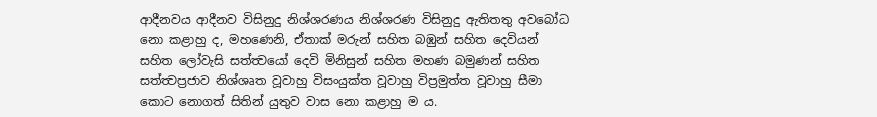ආදීනවය ආදීනව විසිනුදු නිශ්ශරණය නිශ්ශරණ විසිනුදු ඇතිතතු අවබෝධ නො කළාහු ද, මහණෙනි, ඒතාක් මරුන් සහිත බඹුන් සහිත දෙවියන් සහිත ලෝවැසි සත්ත්‍වයෝ දෙවි මිනිසුන් සහිත මහණ බමුණන් සහිත සත්ත්‍වප්‍රජාව නිශ්ශෘත වූවාහු විසංයුක්ත වූවාහු විප්‍රමුත්ත වූවාහු සීමා කොට නොගත් සිතින් යුතුව වාස නො කළාහු ම ය.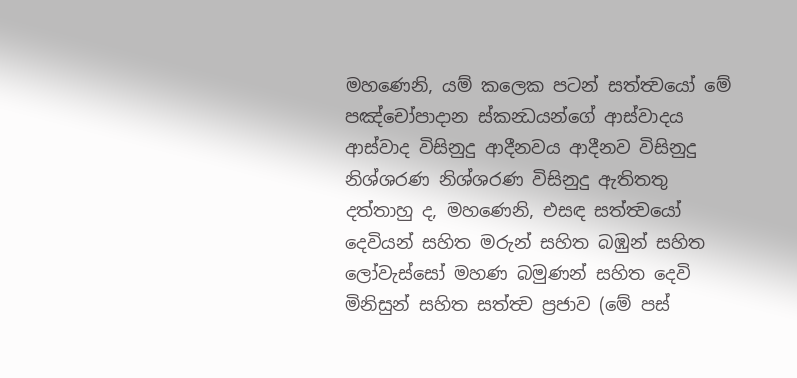මහණෙනි, යම් කලෙක පටන් සත්ත්‍වයෝ මේ පඤ්චෝපාදාන ස්කන්‍ධයන්ගේ ආස්වාදය ආස්වාද විසිනුදු ආදීනවය ආදීනව විසිනුදු නිශ්ශරණ නිශ්ශරණ විසිනුදු ඇතිතතු දත්තාහු ද, මහණෙනි, එසඳ සත්ත්‍වයෝ දෙවියන් සහිත මරුන් සහිත බඹුන් සහිත ලෝවැස්සෝ මහණ බමුණන් සහිත දෙවි මිනිසුන් සහිත සත්ත්‍ව ප්‍රජාව (මේ පස්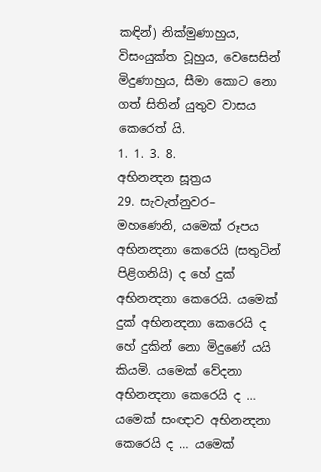කඳින්) නික්මුණාහුය, විසංයුක්ත වූහුය, වෙසෙසින් මිදුණාහුය, සීමා කොට නො ගත් සිතින් යුතුව වාසය කෙරෙත් යි.
1. 1. 3. 8.
අභිනන්‍දන සූත්‍රය
29. සැවැත්නුවර–
මහණෙනි, යමෙක් රූපය අභිනන්‍දනා කෙරෙයි (සතුටින් පිළිගනියි) ද හේ දුක් අභිනන්‍දනා කෙරෙයි. යමෙක් දුක් අභිනන්‍දනා කෙරෙයි ද හේ දුකින් නො මිදුණේ යයි කියමි. යමෙක් වේදනා අභිනන්‍දනා කෙරෙයි ද … යමෙක් සංඥාව අභිනන්‍දනා කෙරෙයි ද … යමෙක්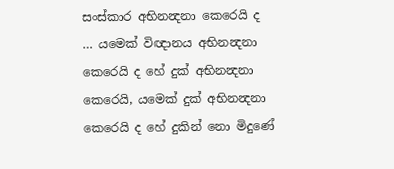සංස්කාර අභිනන්‍දනා කෙරෙයි ද … යමෙක් විඥානය අභිනන්‍දනා කෙරෙයි ද හේ දුක් අභිනන්‍දනා කෙරෙයි, යමෙක් දුක් අභිනන්‍දනා කෙරෙයි ද හේ දුකින් නො මිදුණේ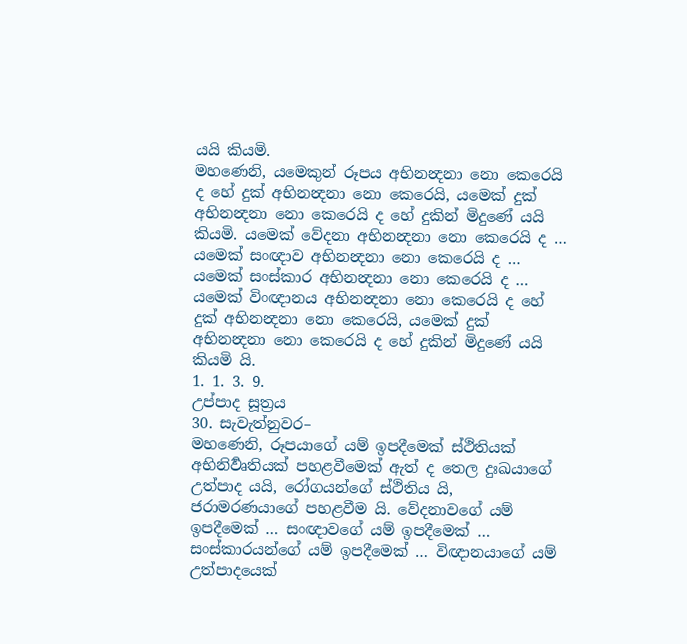යයි කියමි.
මහණෙනි, යමෙකුන් රූපය අභිනන්‍දනා නො කෙරෙයි ද හේ දුක් අභිනන්‍දනා නො කෙරෙයි, යමෙක් දුක් අභිනන්‍දනා නො කෙරෙයි ද හේ දුකින් මිදුණේ යයි කියමි. යමෙක් වේදනා අභිනන්‍දනා නො කෙරෙයි ද … යමෙක් සංඥාව අභිනන්‍දනා නො කෙරෙයි ද … යමෙක් සංස්කාර අභිනන්‍දනා නො කෙරෙයි ද … යමෙක් විංඥානය අභිනන්‍දනා නො කෙරෙයි ද හේ දුක් අභිනන්‍දනා නො කෙරෙයි, යමෙක් දුක් අභිනන්‍දනා නො කෙරෙයි ද හේ දුකින් මිදුණේ යයි කියමි යි.
1. 1. 3. 9.
උප්පාද සූත්‍රය
30. සැවැත්නුවර–
මහණෙනි, රූපයාගේ යම් ඉපදීමෙක් ස්ථිතියක් අභිනිර්‍වෘතියක් පහළවීමෙක් ඇත් ද තෙල දුඃඛයාගේ උත්පාද යයි, රෝගයන්ගේ ස්ථිතිය යි, ජරාමරණයාගේ පහළවීම යි. වේදනාවගේ යම් ඉපදීමෙක් … සංඥාවගේ යම් ඉපදීමෙක් … සංස්කාරයන්ගේ යම් ඉපදීමෙක් … විඥානයාගේ යම් උත්පාදයෙක්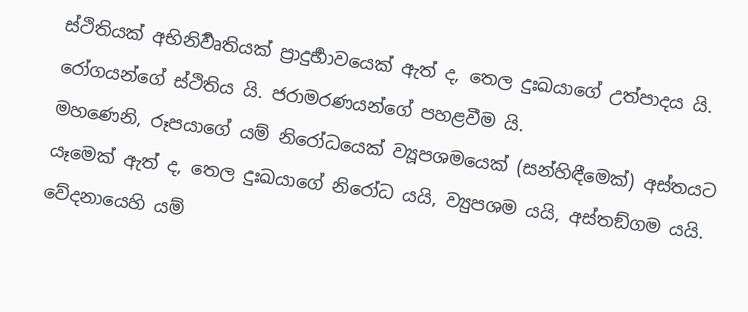ස්ථිතියක් අභිනිර්‍වෘතියක් ප්‍රාදුර්‍භාවයෙක් ඇත් ද, තෙල දුඃඛයාගේ උත්පාදය යි. රෝගයන්ගේ ස්ථිතිය යි. ජරාමරණයන්ගේ පහළවීම යි.
මහණෙනි, රූපයාගේ යම් නිරෝධයෙක් ව්‍යූපශමයෙක් (සන්හිඳීමෙක්) අස්තයට යෑමෙක් ඇත් ද, තෙල දුඃඛයාගේ නිරෝධ යයි, ව්‍යුපශම යයි, අස්තඞ්ගම යයි. වේදනායෙහි යම්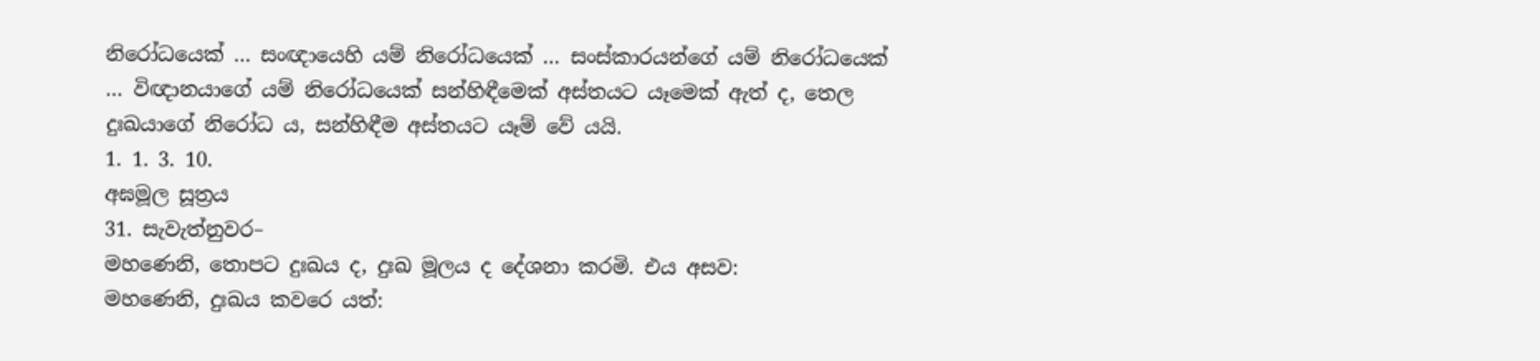නිරෝධයෙක් … සංඥායෙහි යම් නිරෝධයෙක් … සංස්කාරයන්ගේ යම් නිරෝධයෙක් … විඥානයාගේ යම් නිරෝධයෙක් සන්හිඳීමෙක් අස්තයට යෑමෙක් ඇත් ද, තෙල දුඃඛයාගේ නිරෝධ ය, සන්හිඳීම අස්තයට යෑම් වේ යයි.
1. 1. 3. 10.
අඝමූල සූත්‍රය
31. සැවැත්නුවර–
මහණෙනි, තොපට දුඃඛය ද, දුඃඛ මූලය ද දේශනා කරමි. එය අසව:
මහණෙනි, දුඃඛය කවරෙ යත්: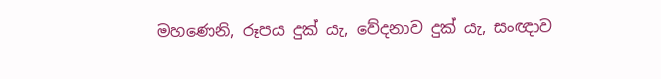මහණෙනි, රූපය දුක් යැ, වේදනාව දුක් යැ, සංඥාව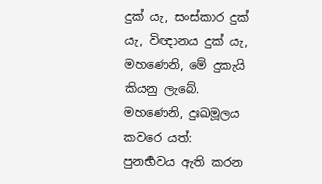දුක් යැ, සංස්කාර දුක් යැ, විඥානය දුක් යැ, මහණෙනි, මේ දුකැයි කියනු ලැබේ.
මහණෙනි, දුඃඛමූලය කවරෙ යත්:
පුනර්‍භවය ඇති කරන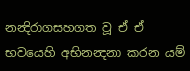නන්‍දිරාගසහගත වූ ඒ ඒ භවයෙහි අභිනන්‍දනා කරන යම්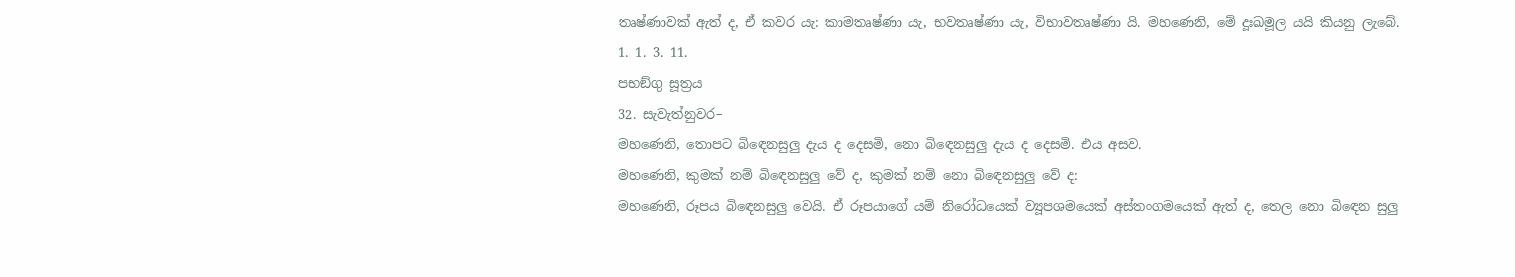තෘෂ්ණාවක් ඇත් ද, ඒ කවර යැ: කාමතෘෂ්ණා යැ, භවතෘෂ්ණා යැ, විභාවතෘෂ්ණා යි. මහණෙනි, මේ දූඃඛමූල යයි කියනු ලැබේ.
1. 1. 3. 11.
පභඞ්ගු සූත්‍රය
32. සැවැත්නුවර–
මහණෙනි, තොපට බිඳෙනසුලු දැය ද දෙසමි, නො බිඳෙනසුලු දැය ද දෙසමි. එය අසව.
මහණෙනි, කුමක් නම් බිඳෙනසුලු වේ ද, කුමක් නම් නො බිඳෙනසුලු වේ ද:
මහණෙනි, රූපය බිඳෙනසුලු වෙයි. ඒ රූපයාගේ යම් නිරෝධයෙක් ව්‍යූපශමයෙක් අස්තංගමයෙක් ඇත් ද, තෙල නො බිඳෙන සුලු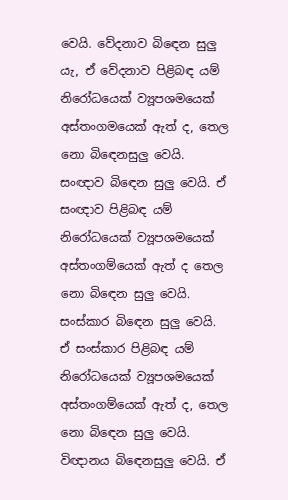වෙයි. වේදනාව බිඳෙන සුලු යැ, ඒ වේදනාව පිළිබඳ යම් නිරෝධයෙක් ව්‍යූපශමයෙක් අස්තංගමයෙක් ඇත් ද, තෙල නො බිඳෙනසුලු වෙයි. සංඥාව බිඳෙන සුලු වෙයි. ඒ සංඥාව පිළිබඳ යම් නිරෝධයෙක් ව්‍යූපශමයෙක් අස්තංගම්යෙක් ඇත් ද තෙල නො බිඳෙන සුලු වෙයි. සංස්කාර බිඳෙන සුලු වෙයි. ඒ සංස්කාර පිළිබඳ යම් නිරෝධයෙක් ව්‍යූපශමයෙක් අස්තංගම්යෙක් ඇත් ද, තෙල නො බිඳෙන සුලු වෙයි. විඥානය බිඳෙනසුලු වෙයි. ඒ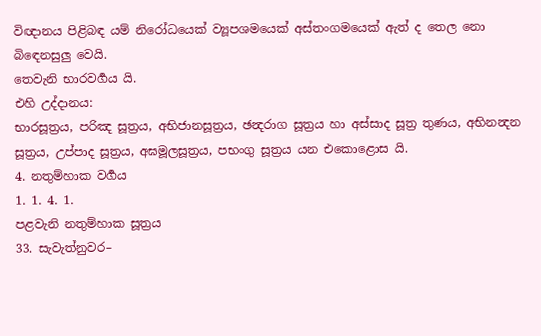විඥානය පිළිබඳ යම් නිරෝධයෙක් ව්‍යූපශමයෙක් අස්තංගමයෙක් ඇත් ද තෙල නො බිඳෙනසුලු වෙයි.
තෙවැනි භාරවර්‍ගය යි.
එහි උද්දානය:
භාරසූත්‍රය, පරිඤ සූත්‍රය, අභිජානසූත්‍රය, ඡන්‍දරාග සූත්‍රය හා අස්සාද සූත්‍ර තුණය, අභිනන්‍දන සූත්‍රය, උප්පාද සූත්‍රය, අඝමූලසූත්‍රය, පභංගු සූත්‍රය යන එකොළොස යි.
4. නතුම්හාක වර්‍ගය
1. 1. 4. 1.
පළවැනි නතුම්හාක සූත්‍රය
33. සැවැත්නුවර–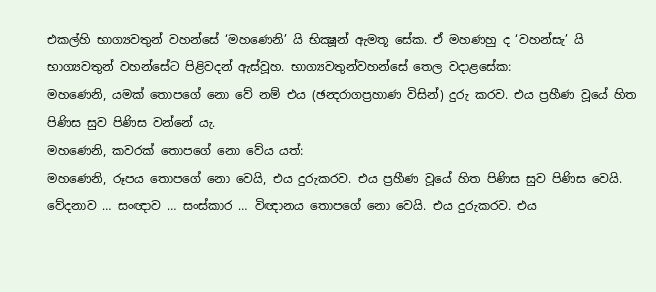එකල්හි භාග්‍යවතුන් වහන්සේ ‘මහණෙනි’ යි භික්‍ෂූන් ඇමතූ සේක. ඒ මහණහු ද ‘වහන්සැ’ යි භාග්‍යවතුන් වහන්සේට පිළිවදන් ඇස්වූහ. භාග්‍යවතුන්වහන්සේ තෙල වදාළසේක:
මහණෙනි, යමක් තොපගේ නො වේ නම් එය (ඡන්‍දරාගප්‍රහාණ විසින්) දුරු කරව. එය ප්‍රහීණ වූයේ හිත පිණිස සුව පිණිස වන්නේ යැ.
මහණෙනි, කවරක් තොපගේ නො වේය යත්:
මහණෙනි, රූපය තොපගේ නො වෙයි, එය දුරුකරව. එය ප්‍රහීණ වූයේ හිත පිණිස සුව පිණිස වෙයි. වේදනාව … සංඥාව … සංස්කාර … විඥානය තොපගේ නො වෙයි. එය දුරුකරව. එය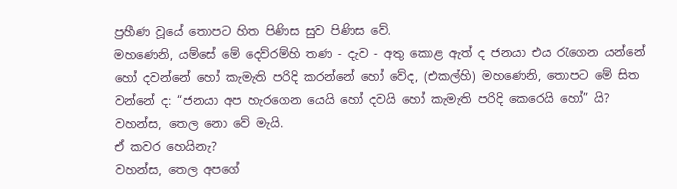ප්‍රහීණ වූයේ තොපට හිත පිණිස සුව පිණිස වේ.
මහණෙනි, යම්සේ මේ දෙව්රම්හි තණ - දැව - අතු කොළ ඇත් ද ජනයා එය රැගෙන යන්නේ හෝ දවන්නේ හෝ කැමැති පරිදි කරන්නේ හෝ වේද, (එකල්හි) මහණෙනි, තොපට මේ සිත වන්නේ ද: “ජනයා අප හැරගෙන යෙයි හෝ දවයි හෝ කැමැති පරිදි කෙරෙයි හෝ” යි?
වහන්ස, තෙල නො වේ මැයි.
ඒ කවර හෙයිනැ?
වහන්ස, තෙල අපගේ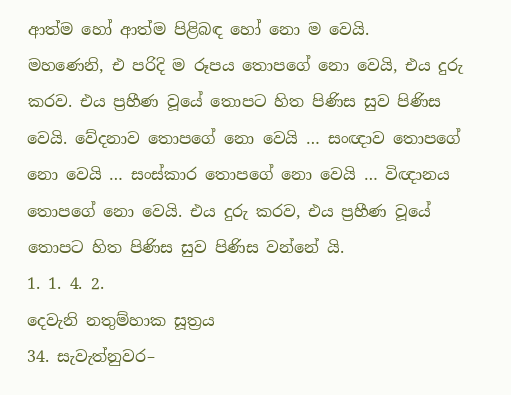ආත්ම හෝ ආත්ම පිළිබඳ හෝ නො ම වෙයි.
මහණෙනි, එ පරිදි ම රූපය තොපගේ නො වෙයි, එය දුරු කරව. එය ප්‍රහීණ වූයේ තොපට හිත පිණිස සුව පිණිස වෙයි. වේදනාව තොපගේ නො වෙයි … සංඥාව තොපගේ නො වෙයි … සංස්කාර තොපගේ නො වෙයි … විඥානය තොපගේ නො වෙයි. එය දුරු කරව, එය ප්‍රහීණ වූයේ තොපට හිත පිණිස සුව පිණිස වන්නේ යි.
1. 1. 4. 2.
දෙවැනි නතුම්හාක සූත්‍රය
34. සැවැත්නුවර–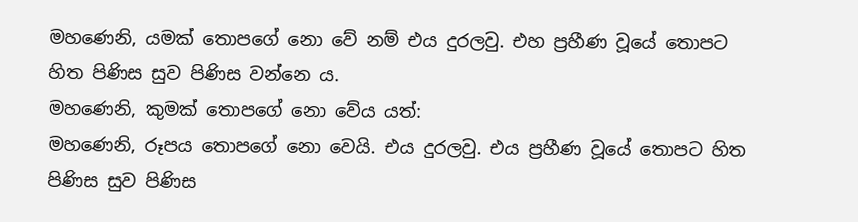මහණෙනි, යමක් තොපගේ නො වේ නම් එය දුරලවු. එහ ප්‍රහීණ වූයේ තොපට හිත පිණිස සුව පිණිස වන්නෙ ය.
මහණෙනි, කුමක් තොපගේ නො වේය යත්:
මහණෙනි, රූපය තොපගේ නො වෙයි. එය දුරලවු. එය ප්‍රහීණ වූයේ තොපට හිත පිණිස සුව පිණිස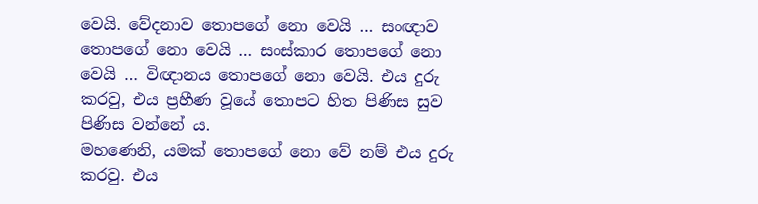වෙයි. වේදනාව තොපගේ නො වෙයි … සංඥාව තොපගේ නො වෙයි … සංස්කාර තොපගේ නො වෙයි … විඥානය තොපගේ නො වෙයි. එය දුරු කරවු, එය ප්‍රහීණ වූයේ තොපට හිත පිණිස සුව පිණිස වන්නේ ය.
මහණෙනි, යමක් තොපගේ නො වේ නම් එය දුරු කරවු. එය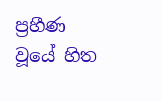ප්‍රහීණ වූයේ හිත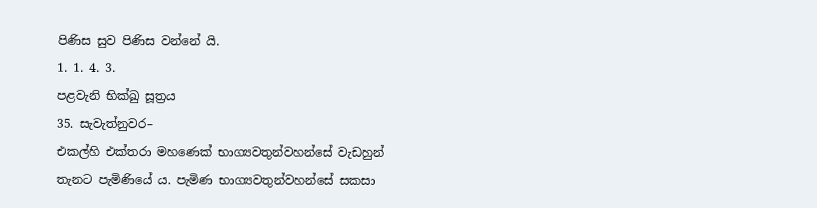පිණිස සුව පිණිස වන්නේ යි.
1. 1. 4. 3.
පළවැනි භික්ඛු සූත්‍රය
35. සැවැත්නුවර–
එකල්හි එක්තරා මහණෙක් භාග්‍යවතුන්වහන්සේ වැඩහුන් තැනට පැමිණියේ ය. පැමිණ භාග්‍යවතුන්වහන්සේ සකසා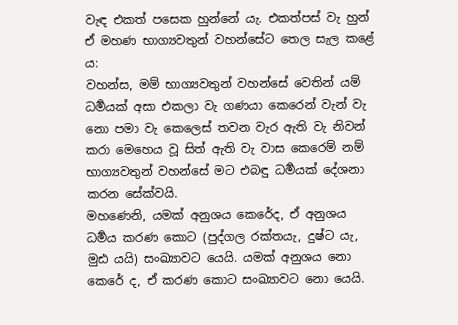වැඳ එකත් පසෙක හුන්නේ යැ. එකත්පස් වැ හුන් ඒ මහණ භාග්‍යවතුන් වහන්සේට තෙල සැල කළේ ය:
වහන්ස, මම් භාග්‍යවතුන් වහන්සේ වෙතින් යම් ධර්‍මයක් අසා එකලා වැ ගණයා කෙරෙන් වැන් වැ නො පමා වැ කෙලෙස් තවන වැර ඇති වැ නිවන් කරා මෙහෙය වූ සිත් ඇති වැ වාස කෙරෙම් නම් භාග්‍යවතුන් වහන්සේ මට එබඳු ධර්‍මයක් දේශනා කරන සේක්වයි.
මහණෙනි, යමක් අනුශය කෙරේද, ඒ අනුශය ධර්‍මය කරණ කොට (පුද්ගල රක්තයැ, දුෂ්ට යැ, මුඪ යයි) සංඛ්‍යාවට යෙයි. යමක් අනුශය නො කෙරේ ද, ඒ කරණ කොට සංඛ්‍යාවට නො යෙයි.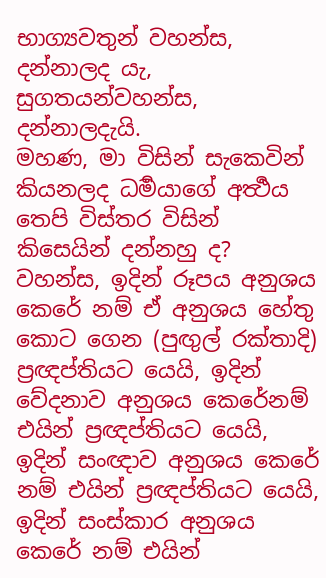භාග්‍යවතුන් වහන්ස, දන්නාලද යැ, සුගතයන්වහන්ස, දන්නාලදැයි.
මහණ, මා විසින් සැකෙවින් කියනලද ධර්‍මයාගේ අර්‍ත්‍ථය තෙපි විස්තර විසින් කිසෙයින් දන්නහු ද?
වහන්ස, ඉදින් රූපය අනුශය කෙරේ නම් ඒ අනුශය හේතු කොට ගෙන (පුඟුල් රක්තාදි) ප්‍රඥප්තියට යෙයි, ඉදින් වේදනාව අනුශය කෙරේනම් එයින් ප්‍රඥප්තියට යෙයි, ඉදින් සංඥාව අනුශය කෙරේ නම් එයින් ප්‍රඥප්තියට යෙයි, ඉදින් සංස්කාර අනුශය කෙරේ නම් එයින්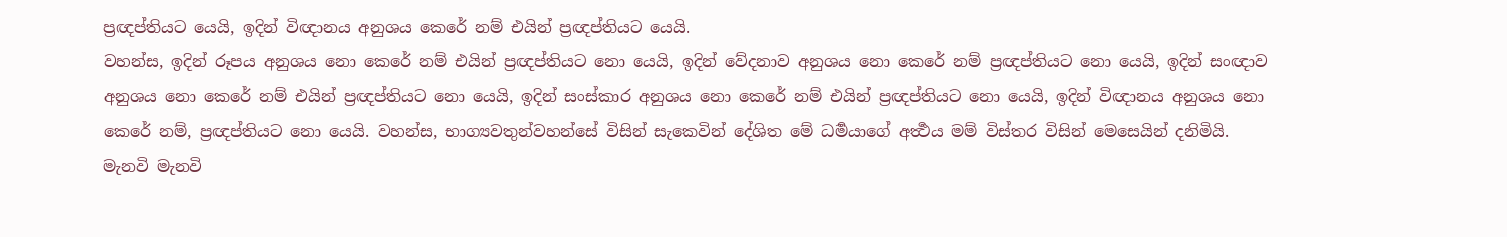ප්‍රඥප්තියට යෙයි, ඉදින් විඥානය අනුශය කෙරේ නම් එයින් ප්‍රඥප්තියට යෙයි.
වහන්ස, ඉදින් රූපය අනුශය නො කෙරේ නම් එයින් ප්‍රඥප්තියට නො යෙයි, ඉදින් වේදනාව අනුශය නො කෙරේ නම් ප්‍රඥප්තියට නො යෙයි, ඉදින් සංඥාව අනුශය නො කෙරේ නම් එයින් ප්‍රඥප්තියට නො යෙයි, ඉදින් සංස්කාර අනුශය නො කෙරේ නම් එයින් ප්‍රඥප්තියට නො යෙයි, ඉදින් විඥානය අනුශය නො කෙරේ නම්, ප්‍රඥප්තියට නො යෙයි. වහන්ස, භාග්‍යවතුන්වහන්සේ විසින් සැකෙවින් දේශිත මේ ධර්‍මයාගේ අර්‍ත්‍ථය මම් විස්තර විසින් මෙසෙයින් දනිමියි.
මැනවි මැනවි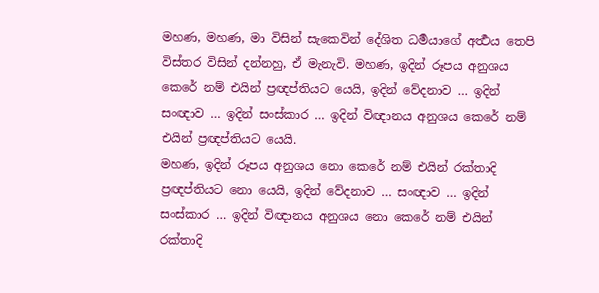මහණ, මහණ, මා විසින් සැකෙවින් දේශිත ධර්‍මයාගේ අර්‍ත්‍ථය තෙපි විස්තර විසින් දන්නහු, ඒ මැනැවි. මහණ, ඉදින් රූපය අනුශය කෙරේ නම් එයින් ප්‍රඥප්තියට යෙයි, ඉදින් වේදනාව … ඉදින් සංඥාව … ඉදින් සංස්කාර … ඉදින් විඥානය අනුශය කෙරේ නම් එයින් ප්‍රඥප්තියට යෙයි.
මහණ, ඉදින් රූපය අනුශය නො කෙරේ නම් එයින් රක්තාදි ප්‍රඥප්තියට නො යෙයි, ඉදින් වේදනාව … සංඥාව … ඉදින් සංස්කාර … ඉදින් විඥානය අනුශය නො කෙරේ නම් එයින් රක්තාදි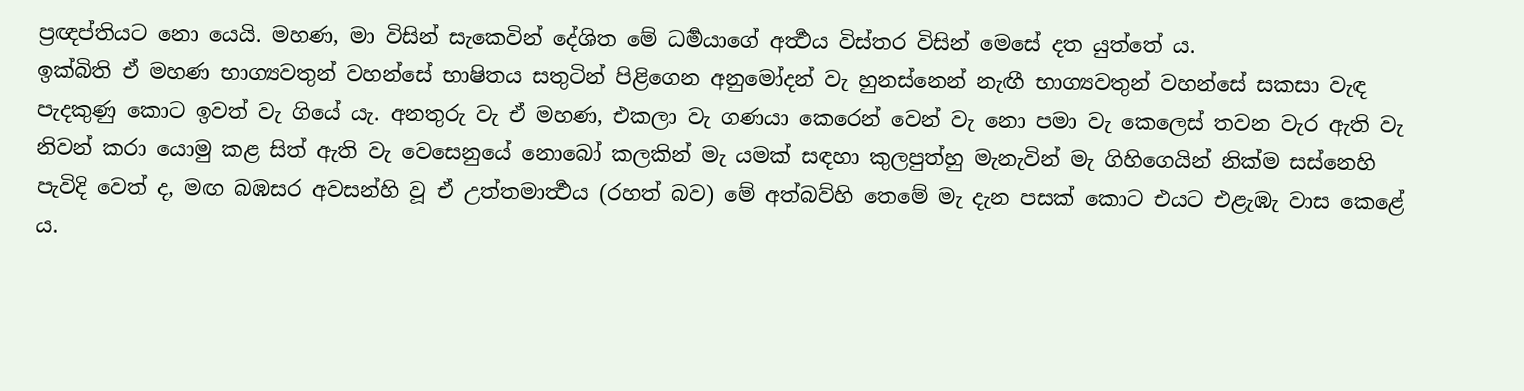ප්‍රඥප්තියට නො යෙයි. මහණ, මා විසින් සැකෙවින් දේශිත මේ ධර්‍මයාගේ අර්‍ත්‍ථය විස්තර විසින් මෙසේ දත යුත්තේ ය.
ඉක්බිති ඒ මහණ භාග්‍යවතුන් වහන්සේ භාෂිතය සතුටින් පිළිගෙන අනුමෝදන් වැ හුනස්නෙන් නැඟී භාග්‍යවතුන් වහන්සේ සකසා වැඳ පැදකුණු කොට ඉවත් වැ ගියේ යැ. අනතුරු වැ ඒ මහණ, එකලා වැ ගණයා කෙරෙන් වෙන් වැ නො පමා වැ කෙලෙස් තවන වැර ඇති වැ නිවන් කරා යොමු කළ සිත් ඇති වැ වෙසෙනුයේ නොබෝ කලකින් මැ යමක් සඳහා කුලපුත්හු මැනැවින් මැ ගිහිගෙයින් නික්ම සස්නෙහි පැවිදි වෙත් ද, මඟ බඹසර අවසන්හි වූ ඒ උත්තමාර්‍ත්‍ථය (රහත් බව) මේ අත්බව්හි තෙමේ මැ දැන පසක් කොට එයට එළැඹැ වාස කෙළේ ය.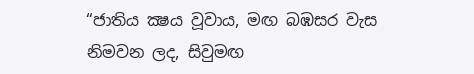“ජාතිය ක්‍ෂය වූවාය, මඟ බඹසර වැස නිමවන ලද, සිවුමඟ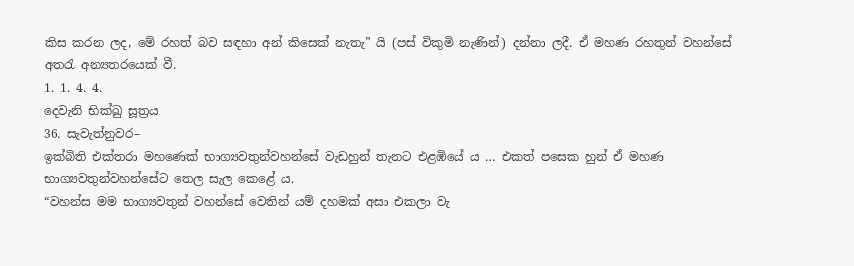කිස කරන ලද, මේ රහත් බව සඳහා අන් කිසෙක් නැතැ” යි (පස් විකුමි නැණින්) දන්නා ලදී. ඒ මහණ රහතුන් වහන්සේ අතරැ අන්‍යතරයෙක් වී.
1. 1. 4. 4.
දෙවැනි භික්ඛු සූත්‍රය
36. සැවැත්නුවර–
ඉක්බිති එක්තරා මහණෙක් භාග්‍යවතුන්වහන්සේ වැඩහුන් තැනට එළඹියේ ය … එකත් පසෙක හුන් ඒ මහණ භාග්‍යවතුන්වහන්සේට තෙල සැල කෙළේ ය.
“වහන්ස මම භාග්‍යවතුන් වහන්සේ වෙතින් යම් දහමක් අසා එකලා වැ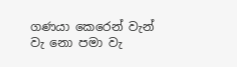ගණයා කෙරෙන් වැන් වැ නො පමා වැ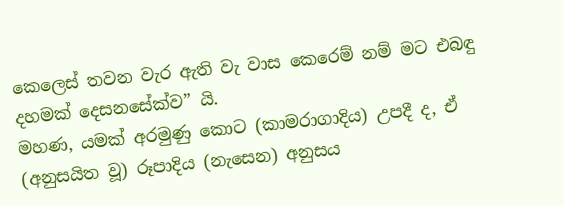කෙලෙස් තවන වැර ඇති වැ වාස කෙරෙම් නම් මට එබඳු දහමක් දෙසනසේක්ව” යි.
මහණ, යමක් අරමුණු කොට (කාමරාගාදිය) උපදී ද, ඒ (අනුසයිත වූ) රූපාදිය (නැසෙන) අනුසය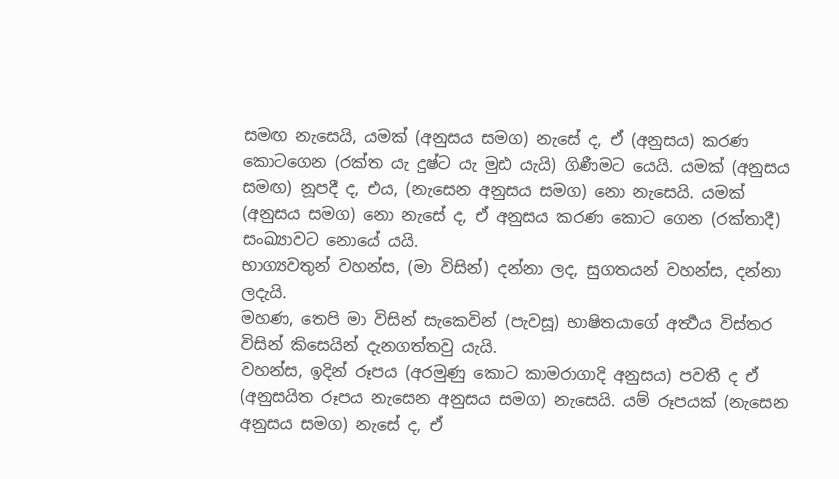සමඟ නැසෙයි, යමක් (අනුසය සමග) නැසේ ද, ඒ (අනුසය) කරණ කොටගෙන (රක්ත යැ දුෂ්ට යැ මුඪ යැයි) ගිණීමට යෙයි. යමක් (අනුසය සමඟ) නූපදී ද, එය, (නැසෙන අනුසය සමග) නො නැසෙයි. යමක් (අනුසය සමග) නො නැසේ ද, ඒ අනුසය කරණ කොට ගෙන (රක්තාදී) සංඛ්‍යාවට නොයේ යයි.
භාග්‍යවතුන් වහන්ස, (මා විසින්) දන්නා ලද, සුගතයන් වහන්ස, දන්නා ලදැයි.
මහණ, තෙපි මා විසින් සැකෙවින් (පැවසූ) භාෂිතයාගේ අර්‍ත්‍ථය විස්තර විසින් කිසෙයින් දැනගත්තවු යැයි.
වහන්ස, ඉදින් රූපය (අරමුණු කොට කාමරාගාදි අනුසය) පවතී ද ඒ (අනුසයිත රූපය නැසෙන අනුසය සමග) නැසෙයි. යම් රූපයක් (නැසෙන අනුසය සමග) නැසේ ද, ඒ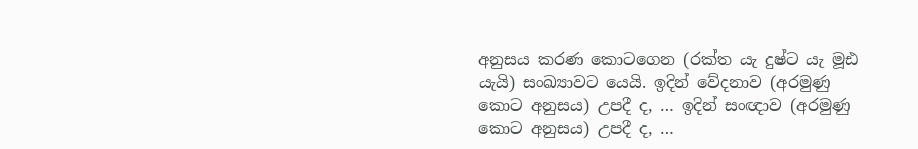අනුසය කරණ කොටගෙන (රක්ත යැ දුෂ්ට යැ මූඪ යැයි) සංඛ්‍යාවට යෙයි. ඉදින් වේදනාව (අරමුණු කොට අනුසය) උපදී ද, … ඉදින් සංඥාව (අරමුණු කොට අනුසය) උපදී ද, …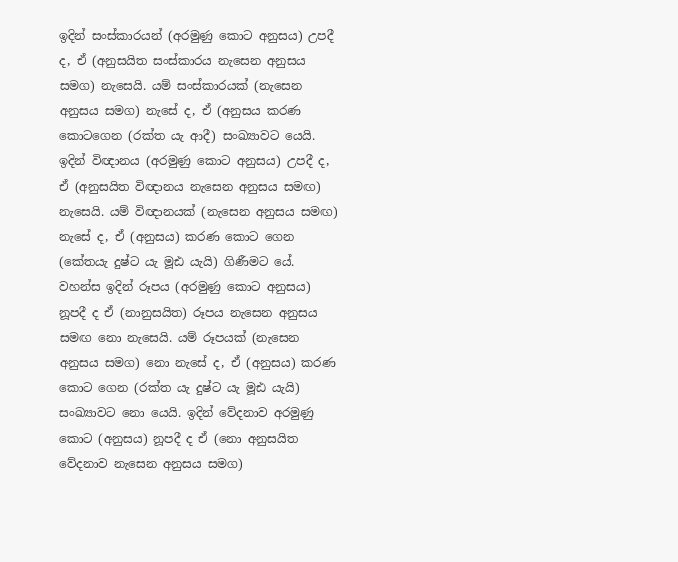ඉදින් සංස්කාරයන් (අරමුණු කොට අනුසය) උපදී ද, ඒ (අනුසයිත සංස්කාරය නැසෙන අනුසය සමග) නැසෙයි. යම් සංස්කාරයක් (නැසෙන අනුසය සමග) නැසේ ද, ඒ (අනුසය කරණ කොටගෙන (රක්ත යැ ආදී) සංඛ්‍යාවට යෙයි. ඉදින් විඥානය (අරමුණු කොට අනුසය) උපදී ද, ඒ (අනුසයිත විඥානය නැසෙන අනුසය සමඟ) නැසෙයි. යම් විඥානයක් (නැසෙන අනුසය සමඟ) නැසේ ද, ඒ (අනුසය) කරණ කොට ගෙන (කේතයැ දුෂ්ට යැ මූඪ යැයි) ගිණීමට යේ.
වහන්ස ඉදින් රූපය (අරමුණු කොට අනුසය) නූපදී ද ඒ (නානුසයිත) රූපය නැසෙන අනුසය සමඟ නො නැසෙයි. යම් රූපයක් (නැසෙන අනුසය සමග) නො නැසේ ද, ඒ (අනුසය) කරණ කොට ගෙන (රක්ත යැ දුෂ්ට යැ මූඪ යැයි) සංඛ්‍යාවට නො යෙයි. ඉදින් වේදනාව අරමුණු කොට (අනුසය) නූපදී ද ඒ (නො අනුසයිත වේදනාව නැසෙන අනුසය සමග)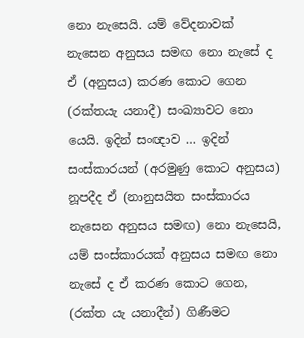නො නැසෙයි. යම් වේදනාවක් නැසෙන අනුසය සමඟ නො නැසේ ද ඒ (අනුසය) කරණ කොට ගෙන (රක්තයැ යනාදී) සංඛ්‍යාවට නො යෙයි. ඉදින් සංඥාව … ඉදින් සංස්කාරයන් (අරමුණු කොට අනුසය) නූපදීද ඒ (නානුසයිත සංස්කාරය නැසෙන අනුසය සමඟ) නො නැසෙයි, යම් සංස්කාරයක් අනුසය සමඟ නො නැසේ ද ඒ කරණ කොට ගෙන, (රක්ත යැ යනාදීන්) ගිණීමට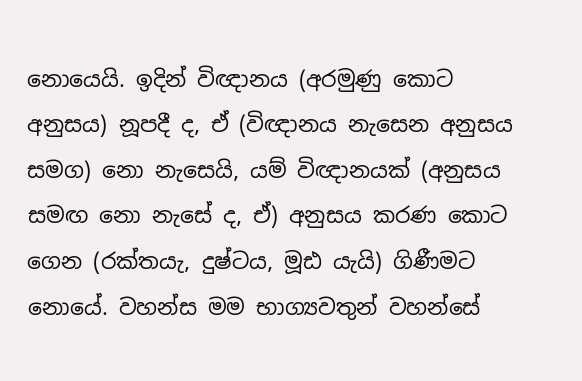නොයෙයි. ඉදින් විඥානය (අරමුණු කොට අනුසය) නූපදී ද, ඒ (විඥානය නැසෙන අනුසය සමග) නො නැසෙයි, යම් විඥානයක් (අනුසය සමඟ නො නැසේ ද, ඒ) අනුසය කරණ කොට ගෙන (රක්තයැ, දුෂ්ටය, මූඪ යැයි) ගිණීමට නොයේ. වහන්ස මම භාග්‍යවතුන් වහන්සේ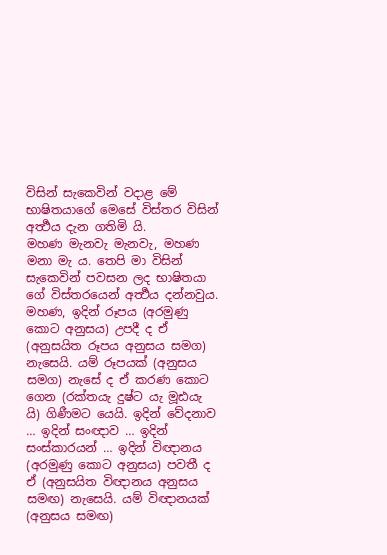විසින් සැකෙවින් වදාළ මේ භාෂිතයාගේ මෙසේ විස්තර විසින් අර්‍ත්‍ථය දැන ගතිමි යි.
මහණ මැනවැ මැනවැ, මහණ මනා මැ ය. තෙපි මා විසින් සැකෙවින් පවසන ලද භාෂිතයා ගේ විස්තරයෙන් අර්‍ත්‍ථය දන්නවුය. මහණ, ඉදින් රූපය (අරමුණු කොට අනුසය) උපදී ද ඒ (අනුසයිත රූපය අනුසය සමග) නැසෙයි. යම් රූපයක් (අනුසය සමග) නැසේ ද ඒ කරණ කොට ගෙන (රක්තයැ දුෂ්ට යැ මූඪයැ යි) ගිණීමට යෙයි. ඉදින් වේදනාව … ඉදින් සංඥාව … ඉදින් සංස්කාරයන් … ඉදින් විඥානය (අරමුණු කොට අනුසය) පවතී ද ඒ (අනුසයිත විඥානය අනුසය සමඟ) නැසෙයි. යම් විඥානයක් (අනුසය සමඟ)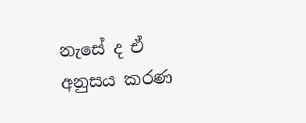නැසේ ද ඒ අනුසය කරණ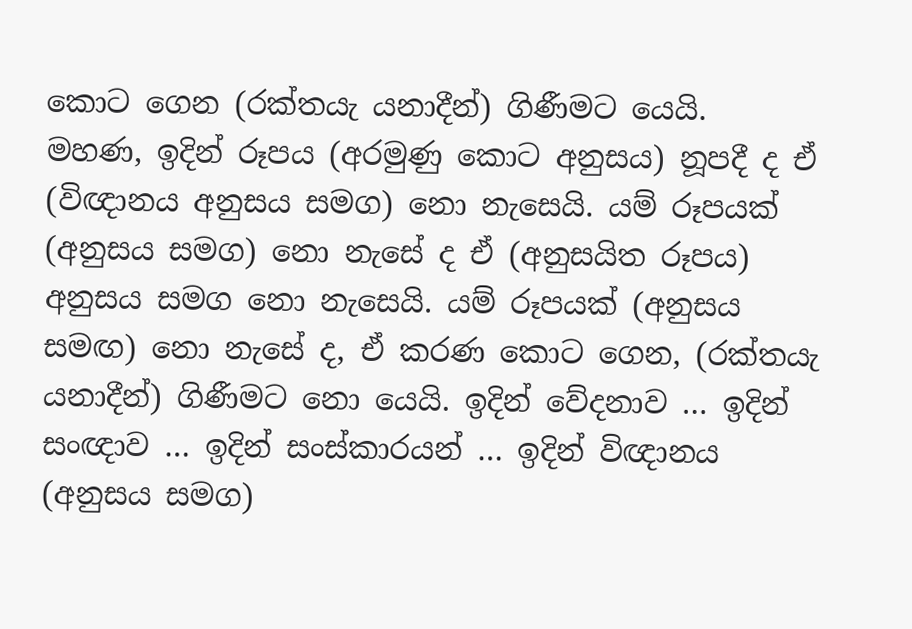කොට ගෙන (රක්තයැ යනාදීන්) ගිණීමට යෙයි.
මහණ, ඉදින් රූපය (අරමුණු කොට අනුසය) නූපදී ද ඒ (විඥානය අනුසය සමග) නො නැසෙයි. යම් රූපයක් (අනුසය සමග) නො නැසේ ද ඒ (අනුසයිත රූපය) අනුසය සමග නො නැසෙයි. යම් රූපයක් (අනුසය සමඟ) නො නැසේ ද, ඒ කරණ කොට ගෙන, (රක්තයැ යනාදීන්) ගිණීමට නො යෙයි. ඉදින් වේදනාව … ඉදින් සංඥාව … ඉදින් සංස්කාරයන් … ඉදින් විඥානය (අනුසය සමග)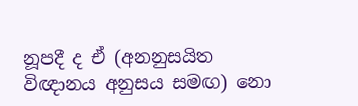නූපදී ද ඒ (අනනුසයිත විඥානය අනුසය සමඟ) නො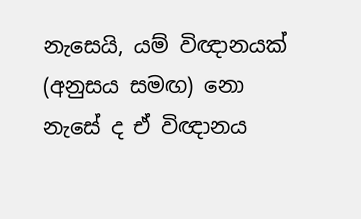නැසෙයි, යම් විඥානයක් (අනුසය සමඟ) නො නැසේ ද ඒ විඥානය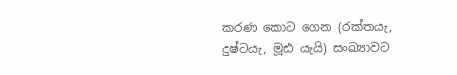කරණ කොට ගෙන (රක්තයැ, දුෂ්ටයැ, මූඪ යැයි) සංඛ්‍යාවට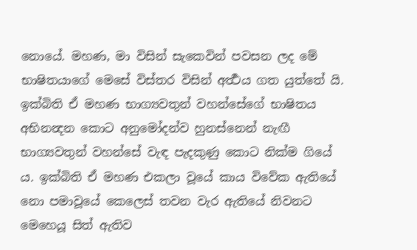නොයේ. මහණ, මා විසින් සැකෙවින් පවසන ලද මේ භාෂිතයාගේ මෙසේ විස්තර විසින් අර්‍ත්‍ථය ගත යුත්තේ යි.
ඉක්බිති ඒ මහණ භාග්‍යවතුන් වහන්සේගේ භාෂිතය අභිනන්‍දන කොට අනුමෝදන්ව හුනස්නෙන් නැඟී භාග්‍යවතුන් වහන්සේ වැඳ පැදකුණු කොට නික්ම ගියේ ය. ඉක්බිති ඒ මහණ එකලා වූයේ කාය විවේක ඇතියේ නො පමාවූයේ කෙලෙස් තවන වැර ඇතියේ නිවනට මෙහෙයූ සිත් ඇතිව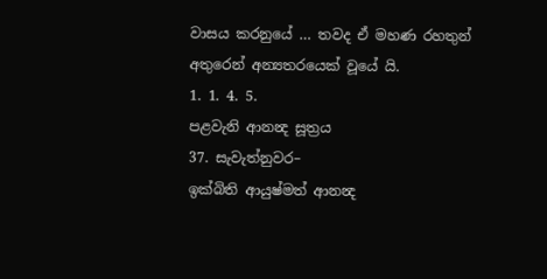වාසය කරනුයේ … තවද ඒ මහණ රහතුන් අතුරෙන් අන්‍යතරයෙක් වූයේ යි.
1. 1. 4. 5.
පළවැනි ආනන්‍ද සූත්‍රය
37. සැවැත්නුවර–
ඉක්බිති ආයුෂ්මත් ආනන්‍ද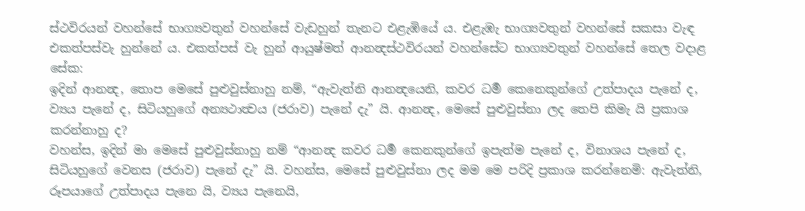ස්ථවිරයන් වහන්සේ භාග්‍යවතුන් වහන්සේ වැඩහුන් තැනට එළැඹියේ ය. එළැඹැ භාග්‍යවතුන් වහන්සේ සකසා වැඳ එකත්පස්වැ හුන්නේ ය. එකත්පස් වැ හුන් ආයුෂ්මත් ආනන්‍දස්ථවිරයන් වහන්සේට භාග්‍යවතුන් වහන්සේ තෙල වදාළ සේක:
ඉදින් ආනන්‍ද, තොප මෙසේ පුළුවුස්නාහු නම්, “ඇවැත්නි ආනන්‍දයෙනි, කවර ධර්‍ම කෙනෙකුන්ගේ උත්පාදය පැනේ ද, ව්‍යය පැනේ ද, සිටියහුගේ අන්‍යථාත්‍වය (ජරාව) පැනේ දැ” යි. ආනන්‍ද, මෙසේ පුළුවුස්නා ලද තෙපි කිමැ යි ප්‍රකාශ කරන්නාහු ද?
වහන්ස, ඉදින් මා මෙසේ පුළුවුස්නාහු නම් “ආනන්‍ද කවර ධර්‍ම කෙනකුන්ගේ ඉපැත්ම පැනේ ද, විනාශය පැනේ ද, සිටියහුගේ වෙනස (ජරාව) පැනේ දැ” යි. වහන්ස, මෙසේ පුළුවුස්නා ලද මම මෙ පරිදි ප්‍රකාශ කරන්නෙමි: ඇවැත්නි, රූපයාගේ උත්පාදය පැනෙ යි, ව්‍යය පැනෙයි,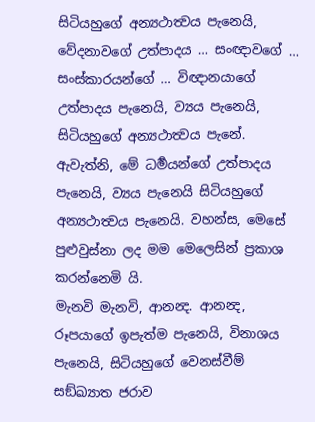සිටියහුගේ අන්‍යථාත්‍වය පැනෙයි, වේදනාවගේ උත්පාදය … සංඥාවගේ … සංස්කාරයන්ගේ … විඥානයාගේ උත්පාදය පැනෙයි, ව්‍යය පැනෙයි, සිටියහුගේ අන්‍යථාත්‍වය පැනේ. ඇවැත්නි, මේ ධර්‍මයන්ගේ උත්පාදය පැනෙයි, ව්‍යය පැනෙයි සිටියහුගේ අන්‍යථාත්‍වය පැනෙයි. වහන්ස, මෙසේ පුළුවුස්නා ලද මම මෙලෙසින් ප්‍රකාශ කරන්නෙමි යි.
මැනවි මැනවි, ආනන්‍ද. ආනන්‍ද, රූපයාගේ ඉපැත්ම පැනෙයි, විනාශය පැනෙයි, සිටියහුගේ වෙනස්වීම් සඞ්ඛ්‍යාත ජරාව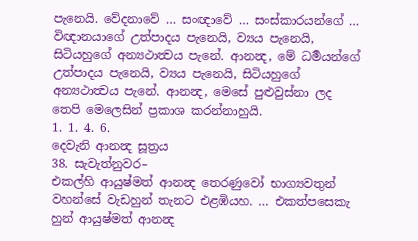පැනෙයි. වේදනාවේ … සංඥාවේ … සංස්කාරයන්ගේ … විඥානයාගේ උත්පාදය පැනෙයි, ව්‍යය පැනෙයි, සිටියහුගේ අන්‍යථාත්‍වය පැනේ. ආනන්‍ද, මේ ධර්‍මයන්ගේ උත්පාදය පැනෙයි, ව්‍යය පැනෙයි, සිටියහුගේ අන්‍යථාත්‍වය පැනේ. ආනන්‍ද, මෙසේ පුළුවුස්නා ලද තෙපි මෙලෙසින් ප්‍රකාශ කරන්නාහුයි.
1. 1. 4. 6.
දෙවැනි ආනන්‍ද සූත්‍රය
38. සැවැත්නුවර–
එකල්හි ආයුෂ්මත් ආනන්‍ද තෙරණුවෝ භාග්‍යවතුන් වහන්සේ වැඩහුන් තැනට එළඹියහ. … එකත්පසෙකැ හුන් ආයුෂ්මත් ආනන්‍ද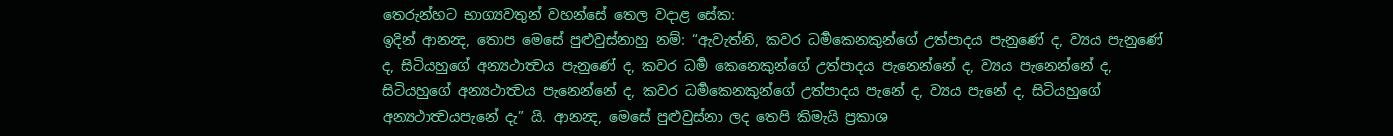තෙරුන්හට භාග්‍යවතුන් වහන්සේ තෙල වදාළ සේක:
ඉදින් ආනන්‍ද, තොප මෙසේ පුළුවුස්නාහු නම්: “ඇවැත්නි, කවර ධර්‍මකෙනකුන්ගේ උත්පාදය පැනුණේ ද, ව්‍යය පැනුණේ ද, සිටියහුගේ අන්‍යථාත්‍වය පැනුණේ ද, කවර ධර්‍ම කෙනෙකුන්ගේ උත්පාදය පැනෙන්නේ ද, ව්‍යය පැනෙන්නේ ද, සිටියහුගේ අන්‍යථාත්‍වය පැනෙන්නේ ද, කවර ධර්‍මකෙනකුන්ගේ උත්පාදය පැනේ ද, ව්‍යය පැනේ ද, සිටියහුගේ අන්‍යථාත්‍වයපැනේ දැ” යි. ආනන්‍ද, මෙසේ පුළුවුස්නා ලද තෙපි කිමැයි ප්‍රකාශ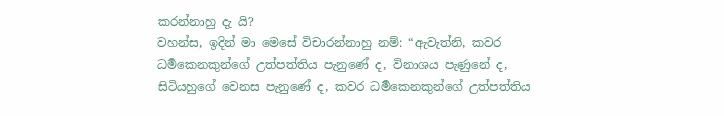කරන්නාහු දැ යි?
වහන්ස, ඉදින් මා මෙසේ විචාරන්නාහු නම්: “ඇවැත්නි, කවර ධර්‍මකෙනකුන්ගේ උත්පත්තිය පැනුණේ ද, විනාශය පැණුනේ ද, සිටියහුගේ වෙනස පැනුණේ ද, කවර ධර්‍මකෙනකුන්ගේ උත්පත්තිය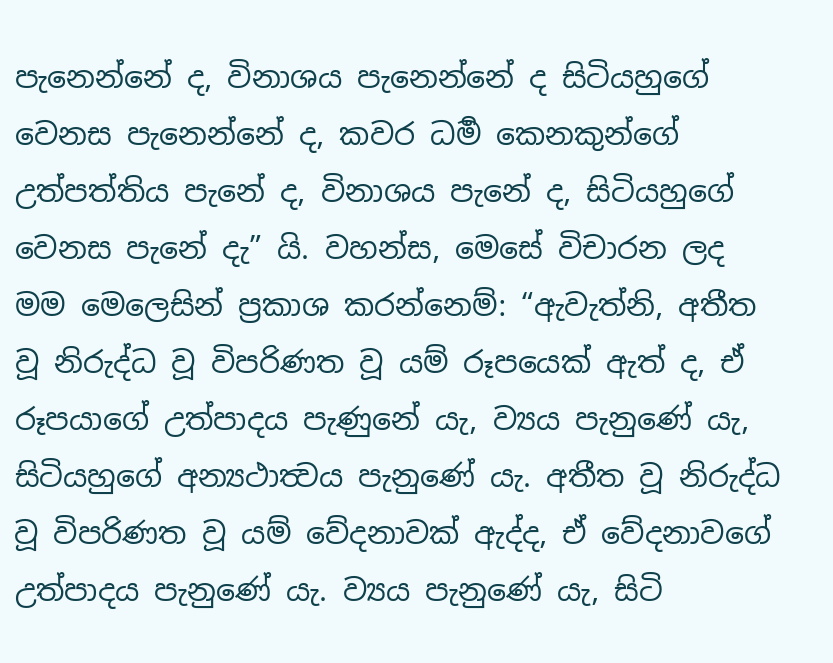පැනෙන්නේ ද, විනාශය පැනෙන්නේ ද සිටියහුගේ වෙනස පැනෙන්නේ ද, කවර ධර්‍ම කෙනකුන්ගේ උත්පත්තිය පැනේ ද, විනාශය පැනේ ද, සිටියහුගේ වෙනස පැනේ දැ” යි. වහන්ස, මෙසේ විචාරන ලද මම මෙලෙසින් ප්‍රකාශ කරන්නෙම්: “ඇවැත්නි, අතීත වූ නිරුද්ධ වූ විපරිණත වූ යම් රූපයෙක් ඇත් ද, ඒ රූපයාගේ උත්පාදය පැණුනේ යැ, ව්‍යය පැනුණේ යැ, සිටියහුගේ අන්‍යථාත්‍වය පැනුණේ යැ. අතීත වූ නිරුද්ධ වූ විපරිණත වූ යම් වේදනාවක් ඇද්ද, ඒ වේදනාවගේ උත්පාදය පැනුණේ යැ. ව්‍යය පැනුණේ යැ, සිටි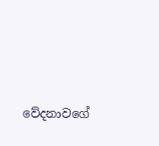වේදනාවගේ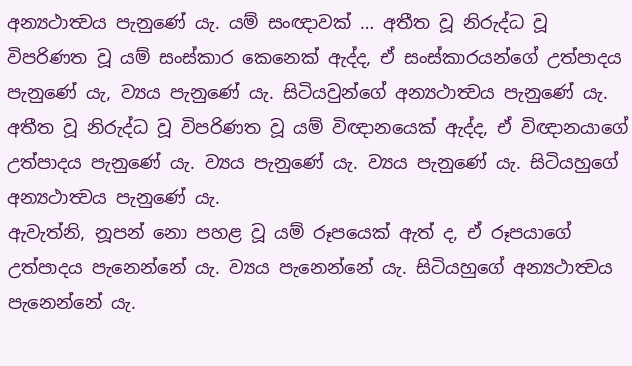අන්‍යථාත්‍වය පැනුණේ යැ. යම් සංඥාවක් … අතීත වූ නිරුද්ධ වූ විපරිණත වූ යම් සංස්කාර කෙනෙක් ඇද්ද, ඒ සංස්කාරයන්ගේ උත්පාදය පැනුණේ යැ, ව්‍යය පැනුණේ යැ. සිටියවුන්ගේ අන්‍යථාත්‍වය පැනුණේ යැ. අතීත වූ නිරුද්ධ වූ විපරිණත වූ යම් විඥානයෙක් ඇද්ද, ඒ විඥානයාගේ උත්පාදය පැනුණේ යැ. ව්‍යය පැනුණේ යැ. ව්‍යය පැනුණේ යැ. සිටියහුගේ අන්‍යථාත්‍වය පැනුණේ යැ.
ඇවැත්නි, නූපන් නො පහළ වූ යම් රූපයෙක් ඇත් ද, ඒ රූපයාගේ උත්පාදය පැනෙන්නේ යැ. ව්‍යය පැනෙන්නේ යැ. සිටියහුගේ අන්‍යථාත්‍වය පැනෙන්නේ යැ.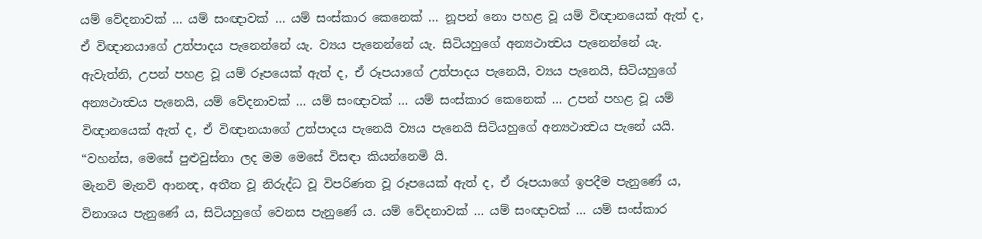යම් වේදනාවක් … යම් සංඥාවක් … යම් සංස්කාර කෙනෙක් … නූපන් නො පහළ වූ යම් විඥානයෙක් ඇත් ද, ඒ විඥානයාගේ උත්පාදය පැනෙන්නේ යැ. ව්‍යය පැනෙන්නේ යැ. සිටියහුගේ අන්‍යථාත්‍වය පැනෙන්නේ යැ.
ඇවැත්නි, උපන් පහළ වූ යම් රූපයෙක් ඇත් ද, ඒ රූපයාගේ උත්පාදය පැනෙයි, ව්‍යය පැනෙයි, සිටියහුගේ අන්‍යථාත්‍වය පැනෙයි, යම් වේදනාවක් … යම් සංඥාවක් … යම් සංස්කාර කෙනෙක් … උපන් පහළ වූ යම් විඥානයෙක් ඇත් ද, ඒ විඥානයාගේ උත්පාදය පැනෙයි ව්‍යය පැනෙයි සිටියහුගේ අන්‍යථාත්‍වය පැනේ යයි. “වහන්ස, මෙසේ පුළුවුස්නා ලද මම මෙසේ විසඳා කියන්නෙමි යි.
මැනවි මැනවි ආනන්‍ද, අතීත වූ නිරුද්ධ වූ විපරිණත වූ රූපයෙක් ඇත් ද, ඒ රූපයාගේ ඉපදීම පැනුණේ ය, විනාශය පැනුණේ ය, සිටියහුගේ වෙනස පැනුණේ ය. යම් වේදනාවක් … යම් සංඥාවක් … යම් සංස්කාර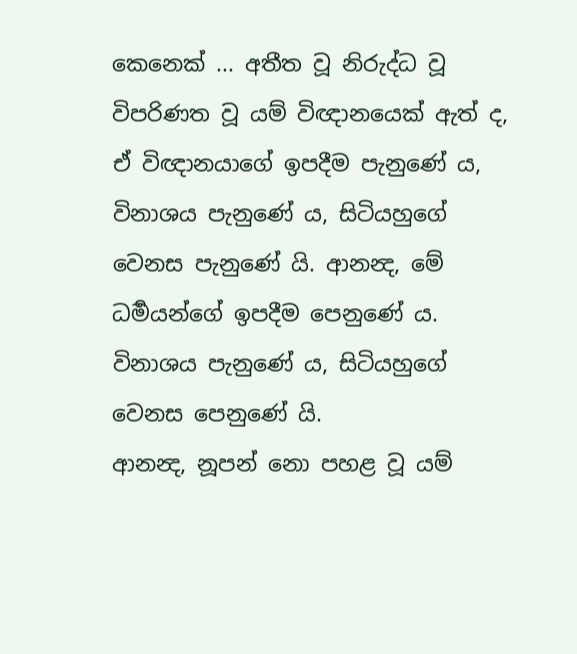කෙනෙක් ... අතීත වූ නිරුද්ධ වූ විපරිණත වූ යම් විඥානයෙක් ඇත් ද, ඒ විඥානයාගේ ඉපදීම පැනුණේ ය, විනාශය පැනුණේ ය, සිටියහුගේ වෙනස පැනුණේ යි. ආනන්‍ද, මේ ධර්‍මයන්ගේ ඉපදීම පෙනුණේ ය. විනාශය පැනුණේ ය, සිටියහුගේ වෙනස පෙනුණේ යි.
ආනන්‍ද, නූපන් නො පහළ වූ යම්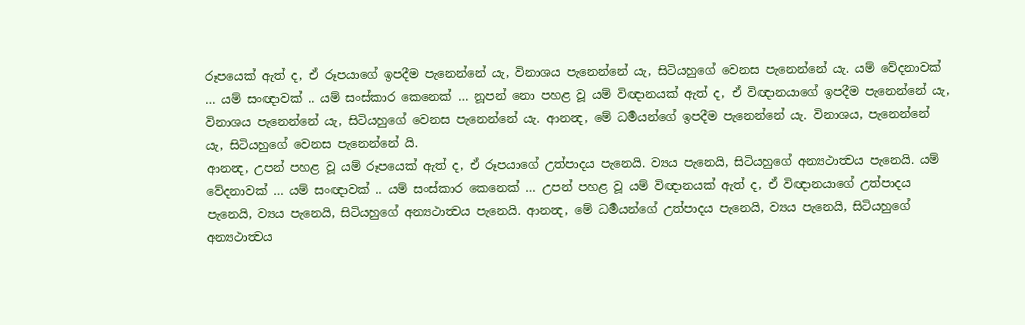රූපයෙක් ඇත් ද, ඒ රූපයාගේ ඉපදීම පැනෙන්නේ යැ, විනාශය පැනෙන්නේ යැ, සිටියහුගේ වෙනස පැනෙන්නේ යැ. යම් වේදනාවක් … යම් සංඥාවක් .. යම් සංස්කාර කෙනෙක් … නූපන් නො පහළ වූ යම් විඥානයක් ඇත් ද, ඒ විඥානයාගේ ඉපදීම පැනෙන්නේ යැ, විනාශය පැනෙන්නේ යැ, සිටියහුගේ වෙනස පැනෙන්නේ යැ. ආනන්‍ද, මේ ධර්‍මයන්ගේ ඉපදීම පැනෙන්නේ යැ. විනාශය, පැනෙන්නේ යැ, සිටියහුගේ වෙනස පැනෙන්නේ යි.
ආනන්‍ද, උපන් පහළ වූ යම් රූපයෙක් ඇත් ද, ඒ රූපයාගේ උත්පාදය පැනෙයි. ව්‍යය පැනෙයි, සිටියහුගේ අන්‍යථාත්‍වය පැනෙයි. යම් වේදනාවක් … යම් සංඥාවක් .. යම් සංස්කාර කෙනෙක් … උපන් පහළ වූ යම් විඥානයක් ඇත් ද, ඒ විඥානයාගේ උත්පාදය පැනෙයි, ව්‍යය පැනෙයි, සිටියහුගේ අන්‍යථාත්‍වය පැනෙයි. ආනන්‍ද, මේ ධර්‍මයන්ගේ උත්පාදය පැනෙයි, ව්‍යය පැනෙයි, සිටියහුගේ අන්‍යථාත්‍වය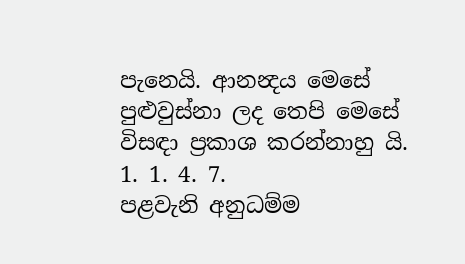පැනෙයි. ආනන්‍දය මෙසේ පුළුවුස්නා ලද තෙපි මෙසේ විසඳා ප්‍රකාශ කරන්නාහු යි.
1. 1. 4. 7.
පළවැනි අනුධම්ම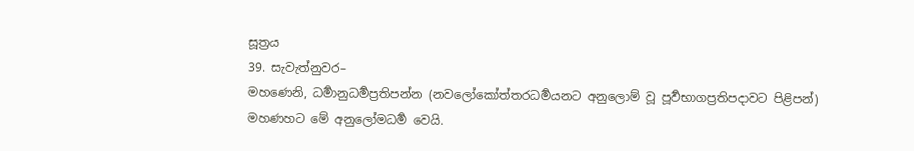සූත්‍රය
39. සැවැත්නුවර–
මහණෙනි, ධර්‍මානුධර්‍මප්‍රතිපන්න (නවලෝකෝත්තරධර්‍මයනට අනුලොම් වූ පූර්‍වභාගප්‍රතිපදාවට පිළිපන්) මහණහට මේ අනුලෝමධර්‍ම වෙයි.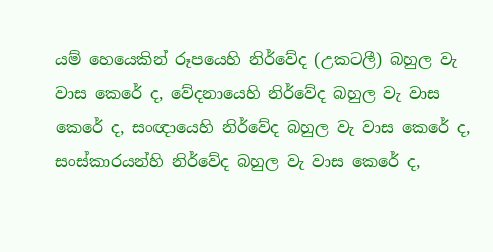යම් හෙයෙකින් රූපයෙහි නිර්වේද (උකටලී) බහුල වැ වාස කෙරේ ද, වේදනායෙහි නිර්වේද බහුල වැ වාස කෙරේ ද, සංඥායෙහි නිර්වේද බහුල වැ වාස කෙරේ ද, සංස්කාරයන්හි නිර්වේද බහුල වැ වාස කෙරේ ද,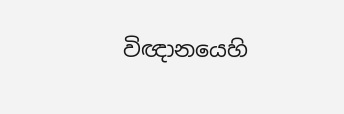විඥානයෙහි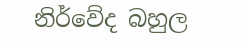නිර්වේද බහුල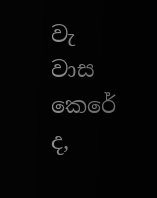වැ වාස කෙරේ ද,